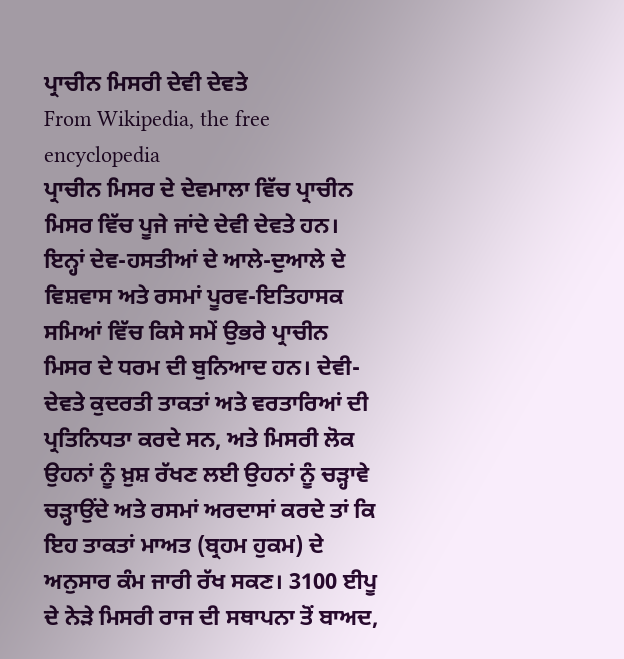ਪ੍ਰਾਚੀਨ ਮਿਸਰੀ ਦੇਵੀ ਦੇਵਤੇ
From Wikipedia, the free encyclopedia
ਪ੍ਰਾਚੀਨ ਮਿਸਰ ਦੇ ਦੇਵਮਾਲਾ ਵਿੱਚ ਪ੍ਰਾਚੀਨ ਮਿਸਰ ਵਿੱਚ ਪੂਜੇ ਜਾਂਦੇ ਦੇਵੀ ਦੇਵਤੇ ਹਨ। ਇਨ੍ਹਾਂ ਦੇਵ-ਹਸਤੀਆਂ ਦੇ ਆਲੇ-ਦੁਆਲੇ ਦੇ ਵਿਸ਼ਵਾਸ ਅਤੇ ਰਸਮਾਂ ਪੂਰਵ-ਇਤਿਹਾਸਕ ਸਮਿਆਂ ਵਿੱਚ ਕਿਸੇ ਸਮੇਂ ਉਭਰੇ ਪ੍ਰਾਚੀਨ ਮਿਸਰ ਦੇ ਧਰਮ ਦੀ ਬੁਨਿਆਦ ਹਨ। ਦੇਵੀ-ਦੇਵਤੇ ਕੁਦਰਤੀ ਤਾਕਤਾਂ ਅਤੇ ਵਰਤਾਰਿਆਂ ਦੀ ਪ੍ਰਤਿਨਿਧਤਾ ਕਰਦੇ ਸਨ, ਅਤੇ ਮਿਸਰੀ ਲੋਕ ਉਹਨਾਂ ਨੂੰ ਖ਼ੁਸ਼ ਰੱਖਣ ਲਈ ਉਹਨਾਂ ਨੂੰ ਚੜ੍ਹਾਵੇ ਚੜ੍ਹਾਉਂਦੇ ਅਤੇ ਰਸਮਾਂ ਅਰਦਾਸਾਂ ਕਰਦੇ ਤਾਂ ਕਿ ਇਹ ਤਾਕਤਾਂ ਮਾਅਤ (ਬ੍ਰਹਮ ਹੁਕਮ) ਦੇ ਅਨੁਸਾਰ ਕੰਮ ਜਾਰੀ ਰੱਖ ਸਕਣ। 3100 ਈਪੂ ਦੇ ਨੇੜੇ ਮਿਸਰੀ ਰਾਜ ਦੀ ਸਥਾਪਨਾ ਤੋਂ ਬਾਅਦ,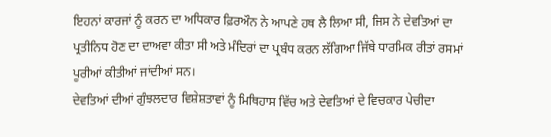ਇਹਨਾਂ ਕਾਰਜਾਂ ਨੂੰ ਕਰਨ ਦਾ ਅਧਿਕਾਰ ਫ਼ਿਰਔਨ ਨੇ ਆਪਣੇ ਹਥ ਲੈ ਲਿਆ ਸੀ, ਜਿਸ ਨੇ ਦੇਵਤਿਆਂ ਦਾ ਪ੍ਰਤੀਨਿਧ ਹੋਣ ਦਾ ਦਾਅਵਾ ਕੀਤਾ ਸੀ ਅਤੇ ਮੰਦਿਰਾਂ ਦਾ ਪ੍ਰਬੰਧ ਕਰਨ ਲੱਗਿਆ ਜਿੱਥੇ ਧਾਰਮਿਕ ਰੀਤਾਂ ਰਸਮਾਂ ਪੂਰੀਆਂ ਕੀਤੀਆਂ ਜਾਂਦੀਆਂ ਸਨ।
ਦੇਵਤਿਆਂ ਦੀਆਂ ਗੁੰਝਲਦਾਰ ਵਿਸ਼ੇਸ਼ਤਾਵਾਂ ਨੂੰ ਮਿਥਿਹਾਸ ਵਿੱਚ ਅਤੇ ਦੇਵਤਿਆਂ ਦੇ ਵਿਚਕਾਰ ਪੇਚੀਦਾ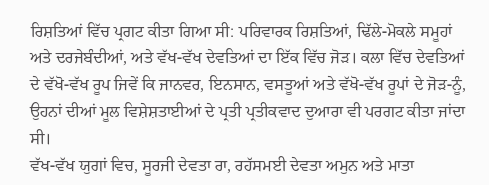ਰਿਸ਼ਤਿਆਂ ਵਿੱਚ ਪ੍ਰਗਟ ਕੀਤਾ ਗਿਆ ਸੀ: ਪਰਿਵਾਰਕ ਰਿਸ਼ਤਿਆਂ, ਢਿੱਲੇ-ਮੋਕਲੇ ਸਮੂਹਾਂ ਅਤੇ ਦਰਜੇਬੰਦੀਆਂ, ਅਤੇ ਵੱਖ-ਵੱਖ ਦੇਵਤਿਆਂ ਦਾ ਇੱਕ ਵਿੱਚ ਜੋੜ। ਕਲਾ ਵਿੱਚ ਦੇਵਤਿਆਂ ਦੇ ਵੱਖੋ-ਵੱਖ ਰੂਪ ਜਿਵੇਂ ਕਿ ਜਾਨਵਰ, ਇਨਸਾਨ, ਵਸਤੂਆਂ ਅਤੇ ਵੱਖੋ-ਵੱਖ ਰੂਪਾਂ ਦੇ ਜੋੜ-ਨੂੰ, ਉਹਨਾਂ ਦੀਆਂ ਮੂਲ ਵਿਸ਼ੇਸ਼ਤਾਈਆਂ ਦੇ ਪ੍ਰਤੀ ਪ੍ਰਤੀਕਵਾਦ ਦੁਆਰਾ ਵੀ ਪਰਗਟ ਕੀਤਾ ਜਾਂਦਾ ਸੀ।
ਵੱਖ-ਵੱਖ ਯੁਗਾਂ ਵਿਚ, ਸੂਰਜੀ ਦੇਵਤਾ ਰਾ, ਰਹੱਸਮਈ ਦੇਵਤਾ ਅਮੁਨ ਅਤੇ ਮਾਤਾ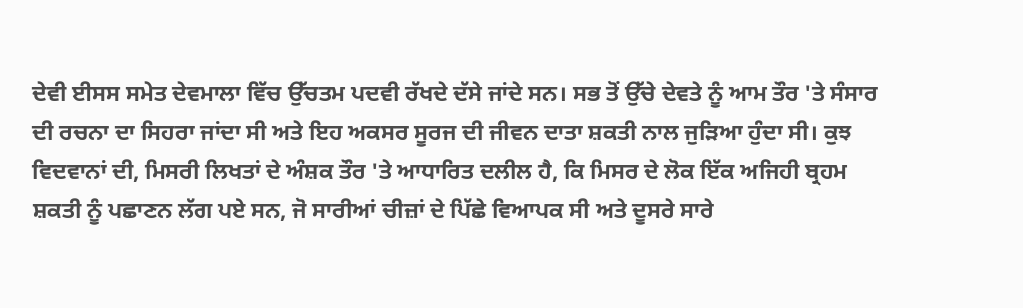ਦੇਵੀ ਈਸਸ ਸਮੇਤ ਦੇਵਮਾਲਾ ਵਿੱਚ ਉੱਚਤਮ ਪਦਵੀ ਰੱਖਦੇ ਦੱਸੇ ਜਾਂਦੇ ਸਨ। ਸਭ ਤੋਂ ਉੱਚੇ ਦੇਵਤੇ ਨੂੰ ਆਮ ਤੌਰ 'ਤੇ ਸੰਸਾਰ ਦੀ ਰਚਨਾ ਦਾ ਸਿਹਰਾ ਜਾਂਦਾ ਸੀ ਅਤੇ ਇਹ ਅਕਸਰ ਸੂਰਜ ਦੀ ਜੀਵਨ ਦਾਤਾ ਸ਼ਕਤੀ ਨਾਲ ਜੁੜਿਆ ਹੁੰਦਾ ਸੀ। ਕੁਝ ਵਿਦਵਾਨਾਂ ਦੀ, ਮਿਸਰੀ ਲਿਖਤਾਂ ਦੇ ਅੰਸ਼ਕ ਤੌਰ 'ਤੇ ਆਧਾਰਿਤ ਦਲੀਲ ਹੈ, ਕਿ ਮਿਸਰ ਦੇ ਲੋਕ ਇੱਕ ਅਜਿਹੀ ਬ੍ਰਹਮ ਸ਼ਕਤੀ ਨੂੰ ਪਛਾਣਨ ਲੱਗ ਪਏ ਸਨ, ਜੋ ਸਾਰੀਆਂ ਚੀਜ਼ਾਂ ਦੇ ਪਿੱਛੇ ਵਿਆਪਕ ਸੀ ਅਤੇ ਦੂਸਰੇ ਸਾਰੇ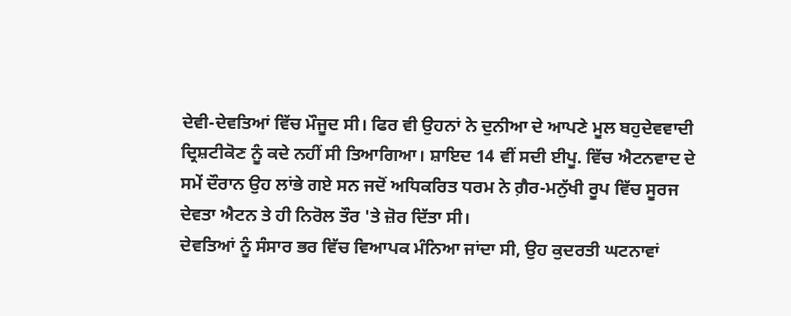ਦੇਵੀ-ਦੇਵਤਿਆਂ ਵਿੱਚ ਮੌਜੂਦ ਸੀ। ਫਿਰ ਵੀ ਉਹਨਾਂ ਨੇ ਦੁਨੀਆ ਦੇ ਆਪਣੇ ਮੂਲ ਬਹੁਦੇਵਵਾਦੀ ਦ੍ਰਿਸ਼ਟੀਕੋਣ ਨੂੰ ਕਦੇ ਨਹੀਂ ਸੀ ਤਿਆਗਿਆ। ਸ਼ਾਇਦ 14 ਵੀਂ ਸਦੀ ਈਪੂ. ਵਿੱਚ ਐਟਨਵਾਦ ਦੇ ਸਮੇਂ ਦੌਰਾਨ ਉਹ ਲਾਂਭੇ ਗਏ ਸਨ ਜਦੋਂ ਅਧਿਕਰਿਤ ਧਰਮ ਨੇ ਗ਼ੈਰ-ਮਨੁੱਖੀ ਰੂਪ ਵਿੱਚ ਸੂਰਜ ਦੇਵਤਾ ਐਟਨ ਤੇ ਹੀ ਨਿਰੋਲ ਤੌਰ 'ਤੇ ਜ਼ੋਰ ਦਿੱਤਾ ਸੀ।
ਦੇਵਤਿਆਂ ਨੂੰ ਸੰਸਾਰ ਭਰ ਵਿੱਚ ਵਿਆਪਕ ਮੰਨਿਆ ਜਾਂਦਾ ਸੀ, ਉਹ ਕੁਦਰਤੀ ਘਟਨਾਵਾਂ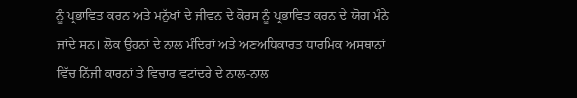ਨੂੰ ਪ੍ਰਭਾਵਿਤ ਕਰਨ ਅਤੇ ਮਨੁੱਖਾਂ ਦੇ ਜੀਵਨ ਦੇ ਕੋਰਸ ਨੂੰ ਪ੍ਰਭਾਵਿਤ ਕਰਨ ਦੇ ਯੋਗ ਮੰਨੇ ਜਾਂਦੇ ਸਨ। ਲੋਕ ਉਹਨਾਂ ਦੇ ਨਾਲ ਮੰਦਿਰਾਂ ਅਤੇ ਅਣਅਧਿਕਾਰਤ ਧਾਰਮਿਕ ਅਸਥਾਨਾਂ ਵਿੱਚ ਨਿੱਜੀ ਕਾਰਨਾਂ ਤੇ ਵਿਚਾਰ ਵਟਾਂਦਰੇ ਦੇ ਨਾਲ-ਨਾਲ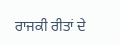ਰਾਜਕੀ ਰੀਤਾਂ ਦੇ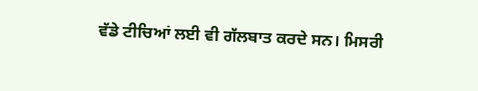ਵੱਡੇ ਟੀਚਿਆਂ ਲਈ ਵੀ ਗੱਲਬਾਤ ਕਰਦੇ ਸਨ। ਮਿਸਰੀ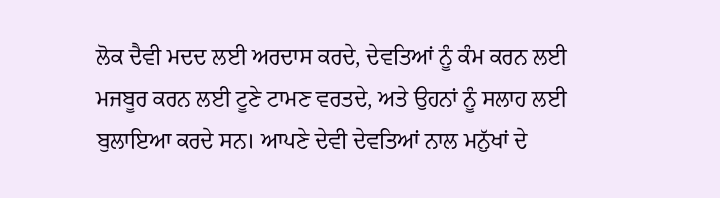ਲੋਕ ਦੈਵੀ ਮਦਦ ਲਈ ਅਰਦਾਸ ਕਰਦੇ, ਦੇਵਤਿਆਂ ਨੂੰ ਕੰਮ ਕਰਨ ਲਈ ਮਜਬੂਰ ਕਰਨ ਲਈ ਟੂਣੇ ਟਾਮਣ ਵਰਤਦੇ, ਅਤੇ ਉਹਨਾਂ ਨੂੰ ਸਲਾਹ ਲਈ ਬੁਲਾਇਆ ਕਰਦੇ ਸਨ। ਆਪਣੇ ਦੇਵੀ ਦੇਵਤਿਆਂ ਨਾਲ ਮਨੁੱਖਾਂ ਦੇ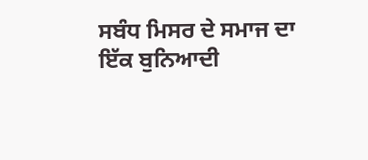ਸਬੰਧ ਮਿਸਰ ਦੇ ਸਮਾਜ ਦਾ ਇੱਕ ਬੁਨਿਆਦੀ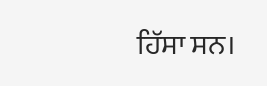ਹਿੱਸਾ ਸਨ।